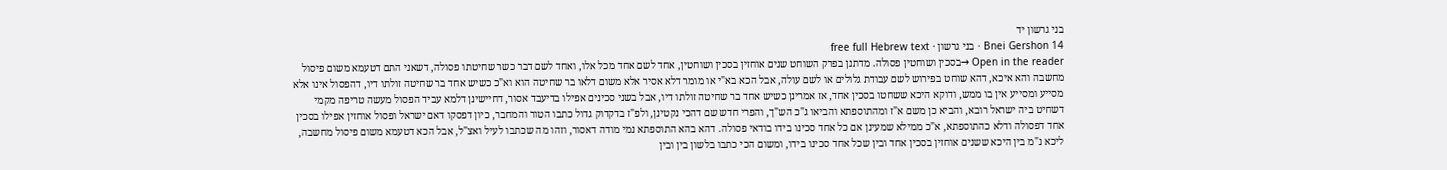בני גרשון יד
Bnei Gershon 14 · בני גרשון · free full Hebrew text
Open in the reader →בסכין ושוחטין פסולה. מדתנן בפרק השוחט שנים אוחזין בסכין ושוחטין, אחד לשם אחד מכל אלו, ואחד לשם דבר כשר שחיטתו פסולה, דשאני התם דטעמא משום פיסול מחשבה והא איכא, דהא שוחט בפירוש לשם עבודת גלולים או לשם עולה, אבל הכא בא"י או מומר דלא אסיר אלא משום דלאו בר שחיטה הוא וא"כ כשיש אחד בר שחיטה זולתו דיו, דהפסול אינו אלא מסייע ומסייע אין בו ממש, ודוקא היכא ששחטו בסכין אחד, אז אמרינן כשיש אחד בר שחיטה זולתו דיו, אבל בשני סכינים אפילו בדיעבד אסור, דחיישינן דלמא עביד הפסול מעשה טריפה מקמי דשחיט ביה ישראל רובא, והביא כן משם א"ז ומהתוספתא והביאו ג"כ הש"ך, והפרי חדש שם דהכי נקטינן, ולפ"ז בדקדוק גדול כתבו הטור והמחבר, כיון דפסקו דאם ישראל ופסול אוחזין אפילו בסכין אחד דפסולה ודלא כהתוספתא, א"כ ממילא שמעינן אם כל אחד סכינו בידו בודאי פסולה. דהא בהא התוספתא נמי מודה דאסור, וזהו מה שכתבו לעיל ואצ"ל, אבל הכא דטעמא משום פיסול מחשבה, ליכא נ"מ בין היכא ששנים אוחזין בסכין אחד ובין שכל אחד סכינו בידו, ומשום הכי כתבו בלשון בין ובין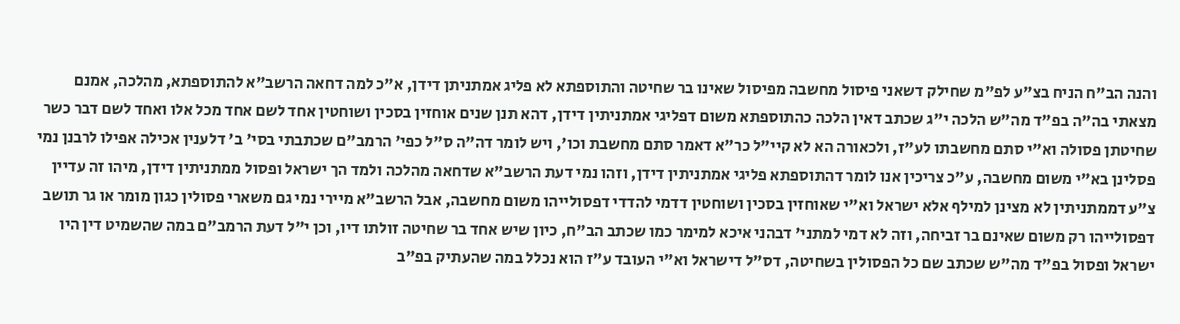והנה הב"ח הניח בצ"ע לפ"מ שחילק דשאני פיסול מחשבה מפיסול שאינו בר שחיטה והתוספתא לא פליג אמתניתן דידן, א"כ למה דחאה הרשב"א להתוספתא, מהלכה, אמנם מצאתי בה"ה בפ"ד מה"ש הלכה י"ג שכתב דאין הלכה כהתוספתא משום דפליגי אמתניתין דידן, דהא תנן שנים אוחזין בסכין ושוחטין אחד לשם אחד מכל אלו ואחד לשם דבר כשר שחיטתן פסולה וא"י סתם מחשבתו לע"ז, ולכאורה הא לא קיי"ל כר"א דאמר סתם מחשבת וכו', ויש לומר דה"ה ס"ל כפי' הרמב"ם שכתבתי בסי' ב' דלענין אכילה אפילו לרבנן נמי פסלינן בא"י משום מחשבה, ע"כ צריכין אנו לומר דהתוספתא פליגי אמתניתין דידן, וזהו נמי דעת הרשב"א שדחאה מהלכה ולמד הך ישראל ופסול ממתניתין דידן, מיהו זה עדיין צ"ע דממתניתין לא מצינן למילף אלא ישראל וא"י שאוחזין בסכין ושוחטין דדמי להדדי דפסולייהו משום מחשבה, אבל הרשב"א מיירי נמי גם משארי פסולין כגון מומר או גר תושב דפסולייהו רק משום שאינם בר זביחה, וזה לא דמי למתני' דבהני איכא למימר כמו שכתב הב"ח, כיון שיש אחד בר שחיטה זולתו דיו, וכן י"ל דעת הרמב"ם במה שהשמיט דין היו ישראל ופסול בפ"ד מה"ש שכתב שם כל הפסולין בשחיטה, דס"ל דישראל וא"י העובד ע"ז הוא נכלל במה שהעתיק בפ"ב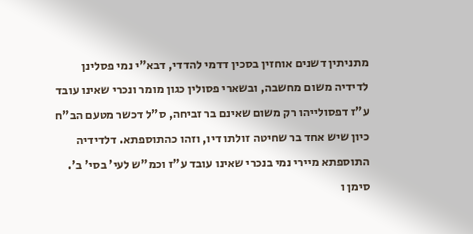מתניתין דשנים אוחזין בסכין דדמי להדדי, דבא"י נמי פסלינן לדידיה משום מחשבה, ובשארי פסולין כגון מומר ונכרי שאינו עובד ע"ז דפסולייהו רק משום שאינם בר זביחה, ס"ל דכשר מטעם הב"ח כיון שיש אחד בר שחיטה זולתו דיו, וזהו כהתוספתא. דלדידיה התוספתא מיירי נמי בנכרי שאינו עובד ע"ז וכמ"ש לעי' בסי' ב'. סימן ו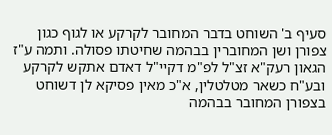סעיף ב' השוחט בדבר המחובר לקרקע או לגוף כגון צפורן ושן המחוברין בבהמה שחיטתו פסולה. ותמה ע"ז הגאון רעק"א זצ"ל לפ"מ דקיי"ל דאדם אתקש לקרקע ובע"ח כשאר מטלטלין, א"כ מאין פסיקא לן דשוחט בצפורן המחובר בבהמה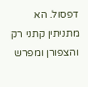דפסול. הא מתניתין קתני רק והצפורן ומפרש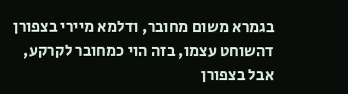בגמרא משום מחובר, ודלמא מיירי בצפורן דהשוחט עצמו, בזה הוי כמחובר לקרקע, אבל בצפורן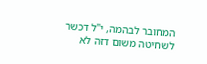המחובר לבהמה, י"ל דכשר לשחיטה משום דזה לא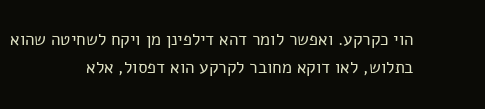הוי כקרקע. ואפשר לומר דהא דילפינן מן ויקח לשחיטה שהוא בתלוש, לאו דוקא מחובר לקרקע הוא דפסול, אלא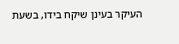העיקר בעינן שיקח בידו, בשעת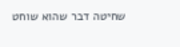שחיטה דבר שהוא שוחט